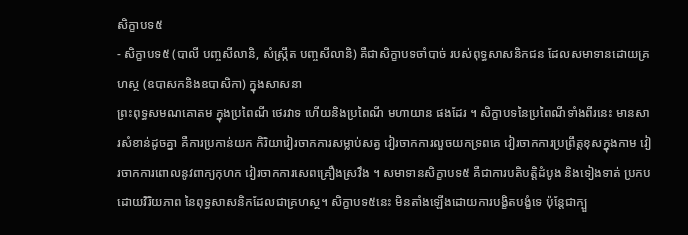សិក្ខាបទ៥
- សិក្ខាបទ៥ (បាលី បញ្ចសីលានិ, សំស្ក្រឹត បញ្ចសីលានិ) គឺជាសិក្ខាបទចាំបាច់ របស់ពុទ្ធសាសនិកជន ដែលសមាទានដោយគ្រហស្ថ (ឧបាសកនិងឧបាសិកា) ក្នុងសាសនា
ព្រះពុទ្ធសមណគោតម ក្នុងប្រពៃណី ថេរវាទ ហើយនិងប្រពៃណី មហាយាន ផងដែរ ។ សិក្ខាបទនៃប្រពៃណីទាំងពីរនេះ មានសារសំខាន់ដូចគ្នា គឺការប្រកាន់យក កិរិយាវៀរចាកការសម្លាប់សត្វ វៀរចាកការលួចយកទ្រពគេ វៀរចាកការប្រព្រឹត្តខុសក្នុងកាម វៀរចាកការពោលនូវពាក្យកុហក វៀរចាកការសេពគ្រឿងស្រវឹង ។ សមាទានសិក្ខាបទ៥ គឺជាការបតិបត្តិដំបូង និងទៀងទាត់ ប្រកបដោយវិរិយភាព នៃពុទ្ធសាសនិកដែលជាគ្រហស្ថ។ សិក្ខាបទ៥នេះ មិនតាំងឡើងដោយការបង្ខិតបង្ខំទេ ប៉ុន្តែជាក្បួ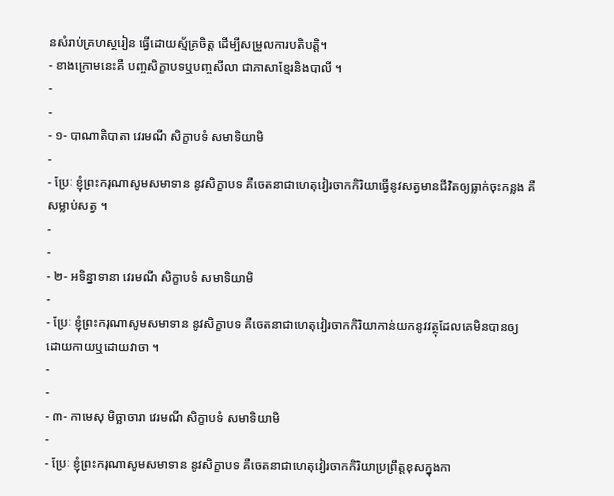នសំរាប់គ្រហស្ថរៀន ធ្វើដោយស្ម័គ្រចិត្ត ដើម្បីសម្រួលការបតិបត្តិ។
- ខាងក្រោមនេះគឺ បញ្ចសិក្ខាបទឬបញ្ចសីលា ជាភាសាខ្មែរនិងបាលី ។
-
-
- ១- បាណាតិបាតា វេរមណី សិក្ខាបទំ សមាទិយាមិ
-
- ប្រែៈ ខ្ញុំព្រះករុណាសូមសមាទាន នូវសិក្ខាបទ គឺចេតនាជាហេតុវៀរចាកកិរិយាធ្វើនូវសត្វមានជីវិតឲ្យធ្លាក់ចុះកន្លង គឺសម្លាប់សត្វ ។
-
-
- ២- អទិន្នាទានា វេរមណី សិក្ខាបទំ សមាទិយាមិ
-
- ប្រែៈ ខ្ញុំព្រះករុណាសូមសមាទាន នូវសិក្ខាបទ គឺចេតនាជាហេតុវៀរចាកកិរិយាកាន់យកនូវវត្ថុដែលគេមិនបានឲ្យ ដោយកាយឬដោយវាចា ។
-
-
- ៣- កាមេសុ មិច្ឆាចារា វេរមណី សិក្ខាបទំ សមាទិយាមិ
-
- ប្រែៈ ខ្ញុំព្រះករុណាសូមសមាទាន នូវសិក្ខាបទ គឺចេតនាជាហេតុវៀរចាកកិរិយាប្រព្រឹត្តខុសក្នុងកា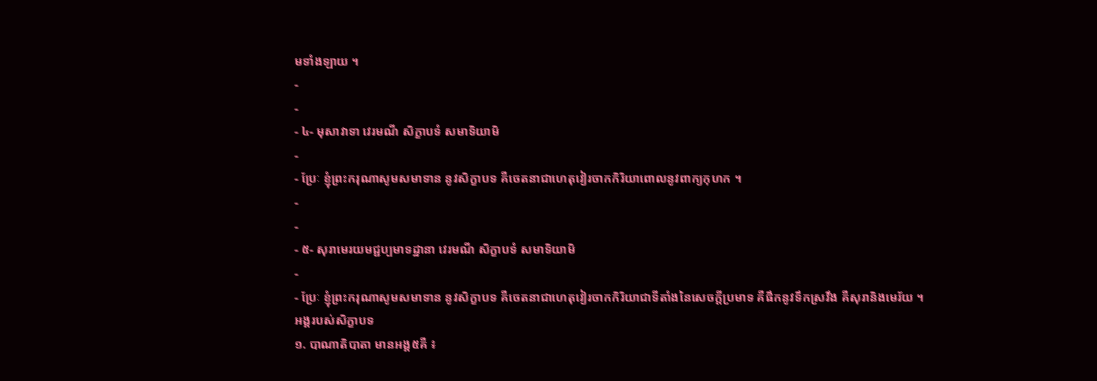មទាំងឡាយ ។
-
-
- ៤- មុសាវាទា វេរមណី សិក្ខាបទំ សមាទិយាមិ
-
- ប្រែៈ ខ្ញុំព្រះករុណាសូមសមាទាន នូវសិក្ខាបទ គឺចេតនាជាហេតុវៀរចាកកិរិយាពោលនូវពាក្យកុហក ។
-
-
- ៥- សុរាមេរយមជ្ជប្បមាទដ្ឋានា វេរមណី សិក្ខាបទំ សមាទិយាមិ
-
- ប្រែៈ ខ្ញុំព្រះករុណាសូមសមាទាន នូវសិក្ខាបទ គឺចេតនាជាហេតុវៀរចាកកិរិយាជាទីតាំងនៃសេចក្តីប្រមាទ គឺផឹកនូវទឹកស្រវឹង គឺសុរានិងមេរ័យ ។
អង្គរបស់សិក្ខាបទ
១. បាណាតិបាតា មានអង្គ៥គឺ ៖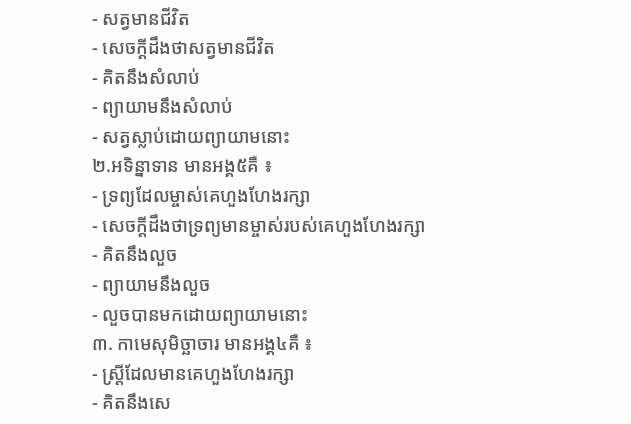- សត្វមានជីវិត
- សេចក្តីដឹងថាសត្វមានជីវិត
- គិតនឹងសំលាប់
- ព្យាយាមនឹងសំលាប់
- សត្វស្លាប់ដោយព្យាយាមនោះ
២.អទិន្នាទាន មានអង្គ៥គឺ ៖
- ទ្រព្យដែលម្ចាស់គេហួងហែងរក្សា
- សេចក្តីដឹងថាទ្រព្យមានម្ចាស់របស់គេហួងហែងរក្សា
- គិតនឹងលួច
- ព្យាយាមនឹងលួច
- លួចបានមកដោយព្យាយាមនោះ
៣. កាមេសុមិច្ឆាចារ មានអង្គ៤គឺ ៖
- ស្ត្រីដែលមានគេហួងហែងរក្សា
- គិតនឹងសេ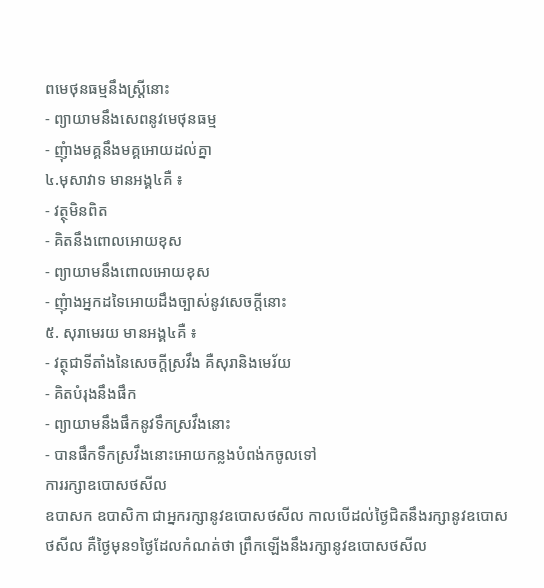ពមេថុនធម្មនឹងស្ត្រីនោះ
- ព្យាយាមនឹងសេពនូវមេថុនធម្ម
- ញុំាងមគ្គនឹងមគ្គអោយដល់គ្នា
៤.មុសាវាទ មានអង្គ៤គឺ ៖
- វត្ថុមិនពិត
- គិតនឹងពោលអោយខុស
- ព្យាយាមនឹងពោលអោយខុស
- ញុំាងអ្នកដទៃអោយដឹងច្បាស់នូវសេចក្តីនោះ
៥. សុរាមេរយ មានអង្គ៤គឺ ៖
- វត្ថុជាទីតាំងនៃសេចក្តីស្រវឹង គឺសុរានិងមេរ័យ
- គិតបំរុងនឹងផឹក
- ព្យាយាមនឹងផឹកនូវទឹកស្រវឹងនោះ
- បានផឹកទឹកស្រវឹងនោះអោយកន្លងបំពង់កចូលទៅ
ការរក្សាឧបោសថសីល
ឧបាសក ឧបាសិកា ជាអ្នករក្សានូវឧបោសថសីល កាលបើដល់ថ្ងៃជិតនឹងរក្សានូវឧបោសថសីល គឺថ្ងៃមុន១ថ្ងៃដែលកំណត់ថា ព្រឹកឡើងនឹងរក្សានូវឧបោសថសីល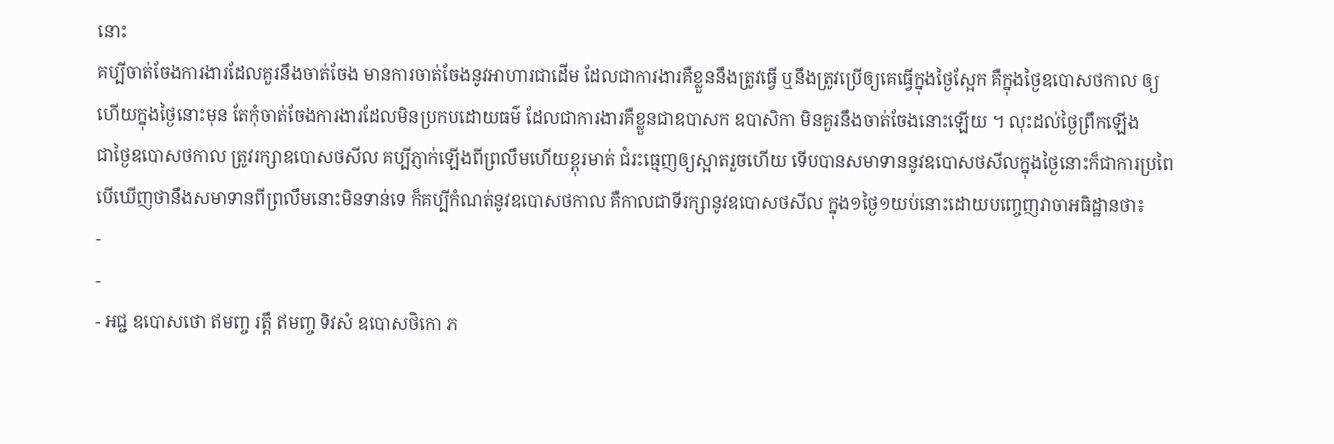នោះ
គប្បីចាត់ចែងការងារដែលគួរនឹងចាត់ចែង មានការចាត់ចែងនូវអាហារជាដើម ដែលជាការងារគឺខ្លួននឹងត្រូវធ្វើ ឬនឹងត្រូវប្រើឲ្យគេធ្វើក្នុងថ្ងៃស្អែក គឺក្នុងថ្ងៃឧបោសថកាល ឲ្យ
ហើយក្នុងថ្ងៃនោះមុន តែកុំចាត់ចែងការងារដែលមិនប្រកបដោយធម៌ ដែលជាការងារគឺខ្លួនជាឧបាសក ឧបាសិកា មិនគួរនឹងចាត់ចែងនោះឡើយ ។ លុះដល់ថ្ងៃព្រឹកឡើង
ជាថ្ងៃឧបោសថកាល ត្រូវរក្សាឧបោសថសីល គប្បីភ្ញាក់ឡើងពីព្រលឹមហើយខ្ពុរមាត់ ជំរះធ្មេញឲ្យស្អាតរួចហើយ ទើបបានសមាទាននូវឧបោសថសីលក្នុងថ្ងៃនោះក៏ជាការប្រពៃ
បើឃើញថានឹងសមាទានពីព្រលឹមនោះមិនទាន់ទេ ក៏គប្បីកំណត់នូវឧបោសថកាល គឺកាលជាទីរក្សានូវឧបោសថសីល ក្នុង១ថ្ងៃ១យប់នោះដោយបញ្ចេញវាចាអធិដ្ឋានថា៖
-
-
- អជ្ជ ឧបោសថោ ឥមញ្ច រត្តឹ ឥមញ្ច ទិវសំ ឧបោសថិកោ ភ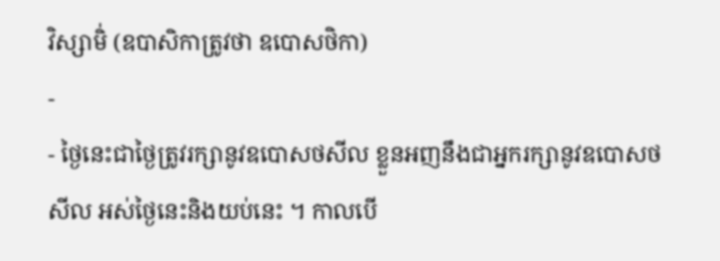វិស្សាមិ់ (ឧបាសិកាត្រូវថា ឧបោសថិកា)
-
- ថ្ងៃនេះជាថ្ងៃត្រូវរក្សានូវឧបោសថសីល ខ្លួនអញនឹងជាអ្នករក្សានូវឧបោសថសីល អស់ថ្ងៃនេះនិងយប់នេះ ។ កាលបើ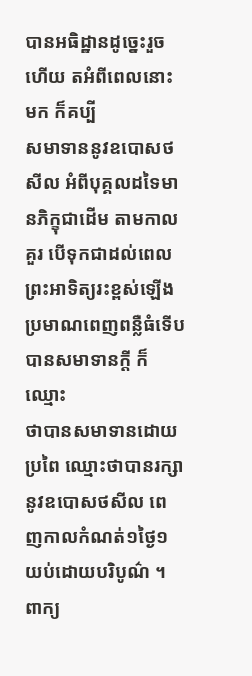បានអធិដ្ឋានដូច្នេះរួចហើយ តអំពីពេលនោះមក ក៏គប្បី
សមាទាននូវឧបោសថសីល អំពីបុគ្គលដទៃមានភិក្ខុជាដើម តាមកាលគួរ បើទុកជាដល់ពេលព្រះអាទិត្យរះខ្ពស់ឡើង ប្រមាណពេញពន្លឺធំទើបបានសមាទានក្តី ក៏ឈ្មោះ
ថាបានសមាទានដោយប្រពៃ ឈ្មោះថាបានរក្សានូវឧបោសថសីល ពេញកាលកំណត់១ថ្ងៃ១យប់ដោយបរិបូណ៌ ។
ពាក្យ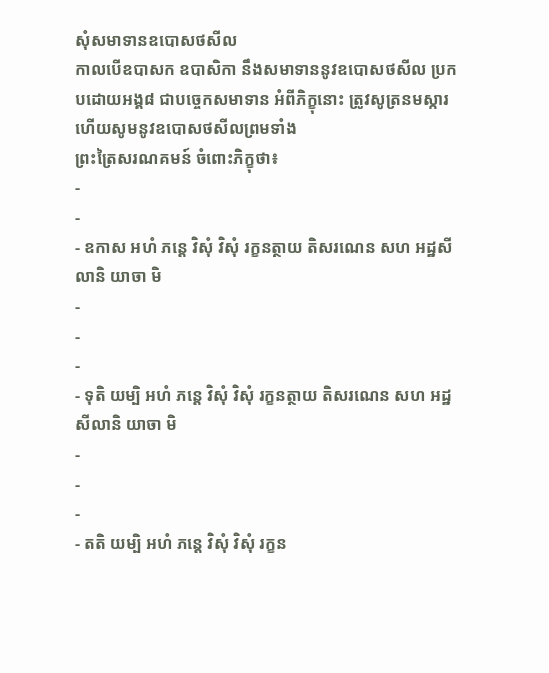សុំសមាទានឧបោសថសីល
កាលបើឧបាសក ឧបាសិកា នឹងសមាទាននូវឧបោសថសីល ប្រកបដោយអង្គ៨ ជាបច្ចេកសមាទាន អំពីភិក្ខុនោះ ត្រូវសូត្រនមស្ការ ហើយសូមនូវឧបោសថសីលព្រមទាំង
ព្រះត្រៃសរណគមន៍ ចំពោះភិក្ខុថា៖
-
-
- ឧកាស អហំ ភន្តេ វិសុំ វិសុំ រក្ខនត្ថាយ តិសរណេន សហ អដ្ឋសីលានិ យាចា មិ
-
-
-
- ទុតិ យម្បិ អហំ ភន្តេ វិសុំ វិសុំ រក្ខនត្ថាយ តិសរណេន សហ អដ្ឋសីលានិ យាចា មិ
-
-
-
- តតិ យម្បិ អហំ ភន្តេ វិសុំ វិសុំ រក្ខន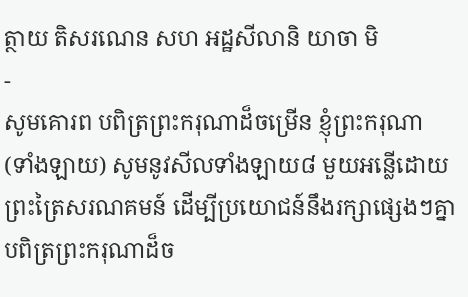ត្ថាយ តិសរណេន សហ អដ្ឋសីលានិ យាចា មិ
-
សូមគោរព បពិត្រព្រះករុណាដ៏ចម្រើន ខ្ញុំព្រះករុណា (ទាំងឡាយ) សូមនូវសីលទាំងឡាយ៨ មួយអន្លើដោយព្រះត្រៃសរណគមន៍ ដើម្បីប្រយោជន៍នឹងរក្សាផ្សេងៗគ្នា
បពិត្រព្រះករុណាដ៏ច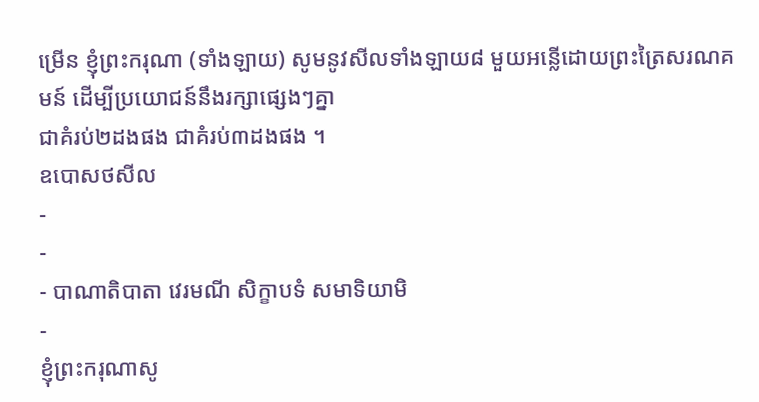ម្រើន ខ្ញុំព្រះករុណា (ទាំងឡាយ) សូមនូវសីលទាំងឡាយ៨ មួយអន្លើដោយព្រះត្រៃសរណគមន៍ ដើម្បីប្រយោជន៍នឹងរក្សាផ្សេងៗគ្នា
ជាគំរប់២ដងផង ជាគំរប់៣ដងផង ។
ឧបោសថសីល
-
-
- បាណាតិបាតា វេរមណី សិក្ខាបទំ សមាទិយាមិ
-
ខ្ញុំព្រះករុណាសូ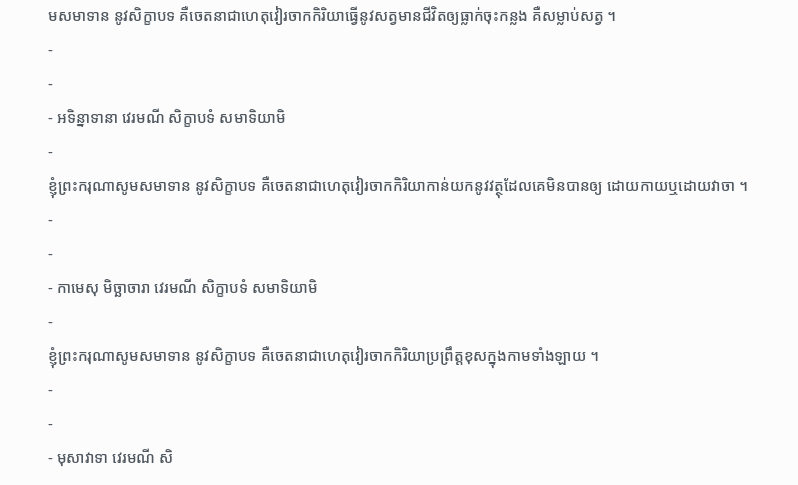មសមាទាន នូវសិក្ខាបទ គឺចេតនាជាហេតុវៀរចាកកិរិយាធ្វើនូវសត្វមានជីវិតឲ្យធ្លាក់ចុះកន្លង គឺសម្លាប់សត្វ ។
-
-
- អទិន្នាទានា វេរមណី សិក្ខាបទំ សមាទិយាមិ
-
ខ្ញុំព្រះករុណាសូមសមាទាន នូវសិក្ខាបទ គឺចេតនាជាហេតុវៀរចាកកិរិយាកាន់យកនូវវត្ថុដែលគេមិនបានឲ្យ ដោយកាយឬដោយវាចា ។
-
-
- កាមេសុ មិច្ឆាចារា វេរមណី សិក្ខាបទំ សមាទិយាមិ
-
ខ្ញុំព្រះករុណាសូមសមាទាន នូវសិក្ខាបទ គឺចេតនាជាហេតុវៀរចាកកិរិយាប្រព្រឹត្តខុសក្នុងកាមទាំងឡាយ ។
-
-
- មុសាវាទា វេរមណី សិ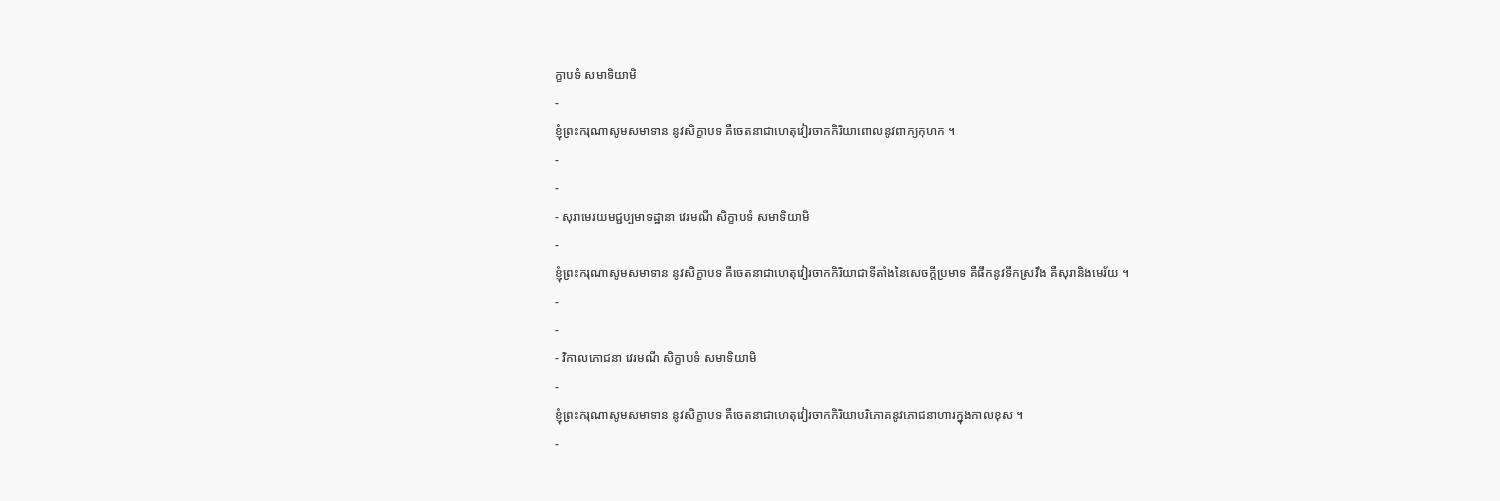ក្ខាបទំ សមាទិយាមិ
-
ខ្ញុំព្រះករុណាសូមសមាទាន នូវសិក្ខាបទ គឺចេតនាជាហេតុវៀរចាកកិរិយាពោលនូវពាក្យកុហក ។
-
-
- សុរាមេរយមជ្ជប្បមាទដ្ឋានា វេរមណី សិក្ខាបទំ សមាទិយាមិ
-
ខ្ញុំព្រះករុណាសូមសមាទាន នូវសិក្ខាបទ គឺចេតនាជាហេតុវៀរចាកកិរិយាជាទីតាំងនៃសេចក្តីប្រមាទ គឺផឹកនូវទឹកស្រវឹង គឺសុរានិងមេរ័យ ។
-
-
- វិកាលភោជនា វេរមណី សិក្ខាបទំ សមាទិយាមិ
-
ខ្ញុំព្រះករុណាសូមសមាទាន នូវសិក្ខាបទ គឺចេតនាជាហេតុវៀរចាកកិរិយាបរិភោគនូវភោជនាហារក្នុងកាលខុស ។
-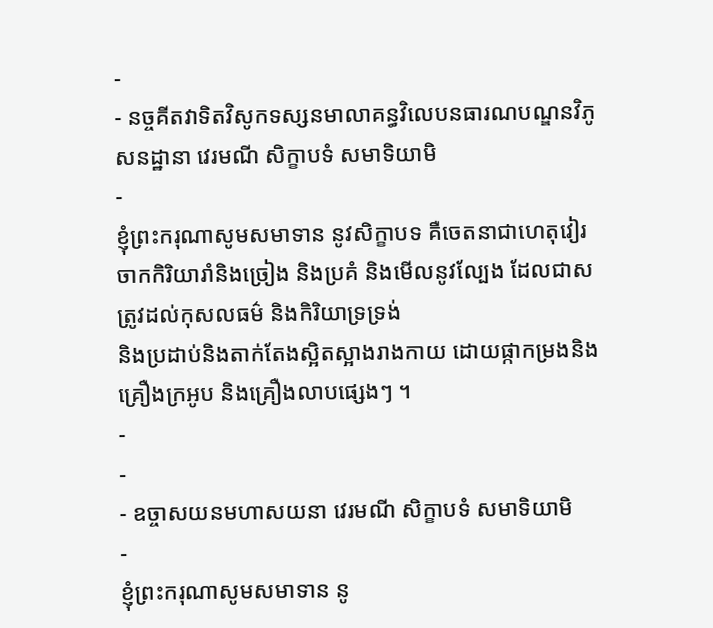-
- នច្ចគីតវាទិតវិសូកទស្សនមាលាគន្ធវិលេបនធារណបណ្ឌនវិភូសនដ្ឋានា វេរមណី សិក្ខាបទំ សមាទិយាមិ
-
ខ្ញុំព្រះករុណាសូមសមាទាន នូវសិក្ខាបទ គឺចេតនាជាហេតុវៀរចាកកិរិយារាំនិងច្រៀង និងប្រគំ និងមើលនូវល្បែង ដែលជាសត្រូវដល់កុសលធម៌ និងកិរិយាទ្រទ្រង់
និងប្រដាប់និងតាក់តែងស្អិតស្អាងរាងកាយ ដោយផ្កាកម្រងនិងគ្រឿងក្រអូប និងគ្រឿងលាបផ្សេងៗ ។
-
-
- ឧច្ចាសយនមហាសយនា វេរមណី សិក្ខាបទំ សមាទិយាមិ
-
ខ្ញុំព្រះករុណាសូមសមាទាន នូ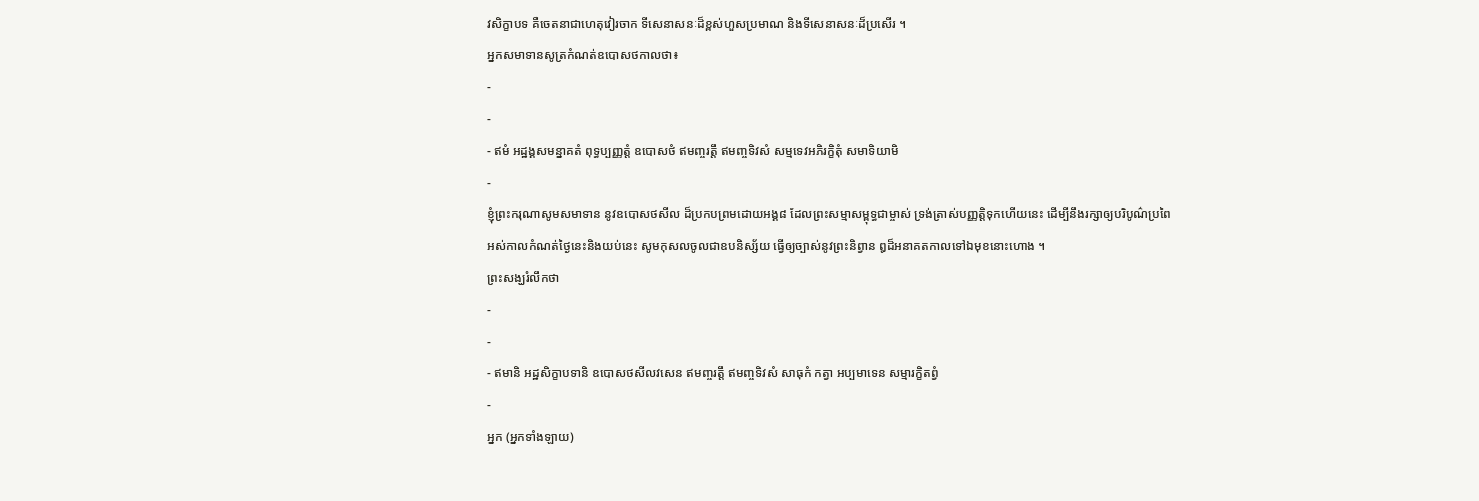វសិក្ខាបទ គឺចេតនាជាហេតុវៀរចាក ទីសេនាសនៈដ៏ខ្ពស់ហួសប្រមាណ និងទីសេនាសនៈដ៏ប្រសើរ ។
អ្នកសមាទានសូត្រកំណត់ឧបោសថកាលថា៖
-
-
- ឥមំ អដ្ឋង្គសមន្នាគតំ ពុទ្ធប្បញ្ញត្តំ ឧបោសថំ ឥមញ្ចរត្តឹ ឥមញ្ចទិវសំ សម្មទេវអភិរក្ខិតុំ សមាទិយាមិ
-
ខ្ញុំព្រះករុណាសូមសមាទាន នូវឧបោសថសីល ដ៏ប្រកបព្រមដោយអង្គ៨ ដែលព្រះសម្មាសម្ពុទ្ធជាម្ចាស់ ទ្រង់ត្រាស់បញ្ញត្តិទុកហើយនេះ ដើម្បីនឹងរក្សាឲ្យបរិបូណ៌ប្រពៃ
អស់កាលកំណត់ថ្ងៃនេះនិងយប់នេះ សូមកុសលចូលជាឧបនិស្ស័យ ធ្វើឲ្យច្បាស់នូវព្រះនិព្វាន ឰដ៏អនាគតកាលទៅឯមុខនោះហោង ។
ព្រះសង្ឃរំលឹកថា
-
-
- ឥមានិ អដ្ឋសិក្ខាបទានិ ឧបោសថសីលវសេន ឥមញ្ចរត្តឹ ឥមញ្ចទិវសំ សាធុកំ កត្វា អប្បមាទេន សម្មារក្ខិតព្វំ
-
អ្នក (អ្នកទាំងឡាយ)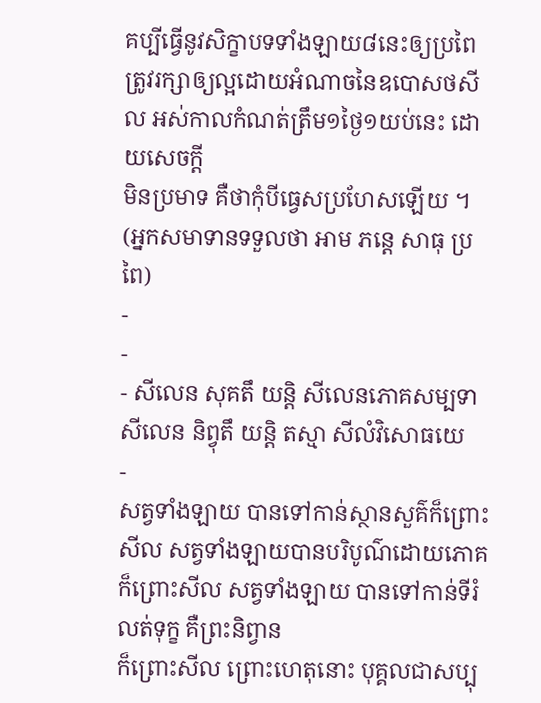គប្បីធ្វើនូវសិក្ខាបទទាំងឡាយ៨នេះឲ្យប្រពៃ ត្រូវរក្សាឲ្យល្អដោយអំណាចនៃឧបោសថសីល អស់កាលកំណត់ត្រឹម១ថ្ងៃ១យប់នេះ ដោយសេចក្តី
មិនប្រមាទ គឺថាកុំបីធ្វេសប្រហែសឡើយ ។
(អ្នកសមាទានទទួលថា អាម ភន្តេ សាធុ ប្រពៃ)
-
-
- សីលេន សុគតឹ យន្តិ សីលេនភោគសម្បទា សីលេន និព្វុតឹ យន្តិ តស្មា សីលំវិសោធយេ
-
សត្វទាំងឡាយ បានទៅកាន់ស្ថានសួគ៌ក៏ព្រោះសីល សត្វទាំងឡាយបានបរិបូណ៌ដោយភោគក៏ព្រោះសីល សត្វទាំងឡាយ បានទៅកាន់ទីរំលត់ទុក្ខ គឺព្រះនិព្វាន
ក៏ព្រោះសីល ព្រោះហេតុនោះ បុគ្គលជាសប្បុ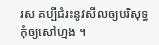រស គប្បីជំរះនូវសីលឲ្យបរិសុទ្ធ កុំឲ្យសៅហ្មង ។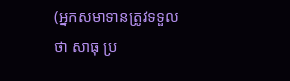(អ្នកសមាទានត្រូវទទួលថា សាធុ ប្រ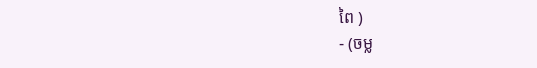ពៃ )
- (ចម្ល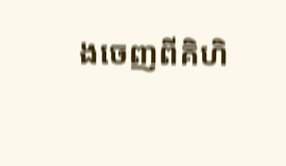ងចេញពីគិហិ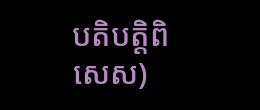បតិបត្តិពិសេស)